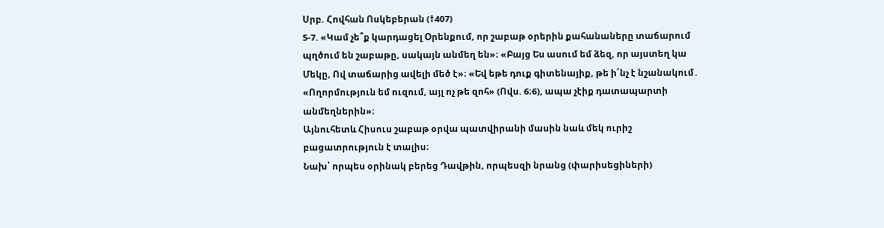Սրբ. Հովհան Ոսկեբերան (†407)
5-7. «Կամ չե՞ք կարդացել Օրենքում, որ շաբաթ օրերին քահանաները տաճարում պղծում են շաբաթը, սակայն անմեղ են»։ «Բայց Ես ասում եմ ձեզ, որ այստեղ կա Մեկը, Ով տաճարից ավելի մեծ է»։ «Եվ եթե դուք գիտենայիք, թե ի՛նչ է նշանակում․ «Ողորմություն եմ ուզում, այլ ոչ թե զոհ» (Ովս. 6։6), ապա չէիք դատապարտի անմեղներին»։
Այնուհետև Հիսուս շաբաթ օրվա պատվիրանի մասին նաև մեկ ուրիշ բացատրություն է տալիս։
Նախ՝ որպես օրինակ բերեց Դավթին, որպեսզի նրանց (փարիսեցիների)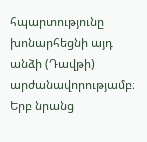հպարտությունը խոնարհեցնի այդ անձի (Դավթի) արժանավորությամբ։ Երբ նրանց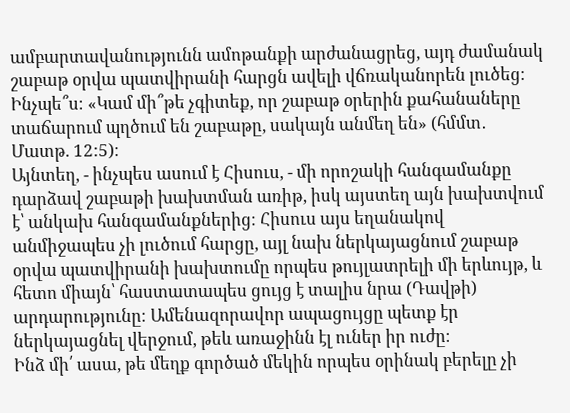ամբարտավանությունն ամոթանքի արժանացրեց, այդ ժամանակ շաբաթ օրվա պատվիրանի հարցն ավելի վճռականորեն լուծեց։ Ինչպե՞ս։ «Կամ մի՞թե չգիտեք, որ շաբաթ օրերին քահանաները տաճարում պղծում են շաբաթը, սակայն անմեղ են» (հմմտ․ Մատթ. 12:5)։
Այնտեղ, - ինչպես ասում է Հիսուս, - մի որոշակի հանգամանքը դարձավ շաբաթի խախտման առիթ, իսկ այստեղ այն խախտվում է՝ անկախ հանգամանքներից։ Հիսուս այս եղանակով անմիջապես չի լուծում հարցը, այլ նախ ներկայացնում շաբաթ օրվա պատվիրանի խախտումը որպես թույլատրելի մի երևույթ, և հետո միայն՝ հաստատապես ցույց է տալիս նրա (Դավթի) արդարությունը։ Ամենազորավոր ապացույցը պետք էր ներկայացնել վերջում, թեև առաջինն էլ ուներ իր ուժը։
Ինձ մի՛ ասա, թե մեղք գործած մեկին որպես օրինակ բերելը չի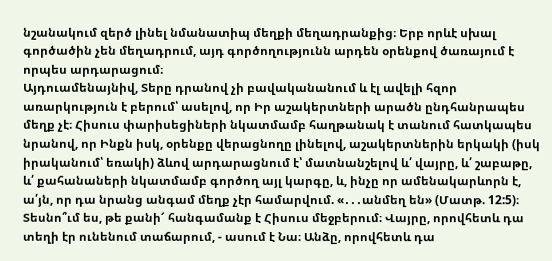նշանակում զերծ լինել նմանատիպ մեղքի մեղադրանքից։ Երբ որևէ սխալ գործածին չեն մեղադրում, այդ գործողությունն արդեն օրենքով ծառայում է որպես արդարացում։
Այդուամենայնիվ, Տերը դրանով չի բավականանում և էլ ավելի հզոր առարկություն է բերում՝ ասելով, որ Իր աշակերտների արածն ընդհանրապես մեղք չէ։ Հիսուս փարիսեցիների նկատմամբ հաղթանակ է տանում հատկապես նրանով, որ Ինքն իսկ, օրենքը վերացնողը լինելով, աշակերտներին երկակի (իսկ իրականում՝ եռակի) ձևով արդարացնում է՝ մատնանշելով և՛ վայրը, և՛ շաբաթը, և՛ քահանաների նկատմամբ գործող այլ կարգը, և, ինչը որ ամենակարևորն է, ա՛յն, որ դա նրանց անգամ մեղք չէր համարվում. «․․․անմեղ են» (Մատթ. 12:5)։
Տեսնո՞ւմ ես, թե քանի՜ հանգամանք է Հիսուս մեջբերում։ Վայրը, որովհետև դա տեղի էր ունենում տաճարում, - ասում է Նա։ Անձը, որովհետև դա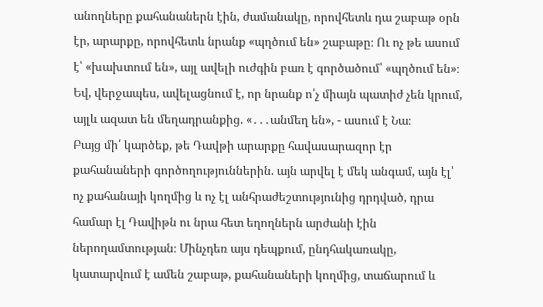անողները քահանաներն էին, ժամանակը, որովհետև դա շաբաթ օրն էր, արարքը, որովհետև նրանք «պղծում են» շաբաթը։ Ու ոչ թե ասում է՝ «խախտում են», այլ ավելի ուժգին բառ է գործածում՝ «պղծում են»։ Եվ, վերջապես, ավելացնում է, որ նրանք ո՛չ միայն պատիժ չեն կրում, այլև ազատ են մեղադրանքից. «․․․անմեղ են», - ասում է Նա։
Բայց մի՛ կարծեք, թե Դավթի արարքը հավասարազոր էր քահանաների գործողություններին. այն արվել է մեկ անգամ, այն էլ՝ ոչ քահանայի կողմից և ոչ էլ անհրաժեշտությունից դրդված, դրա համար էլ Դավիթն ու նրա հետ եղողներն արժանի էին ներողամտության։ Մինչդեռ այս դեպքում, ընդհակառակը, կատարվում է ամեն շաբաթ, քահանաների կողմից, տաճարում և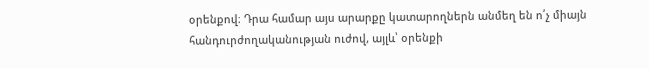օրենքով։ Դրա համար այս արարքը կատարողներն անմեղ են ո՛չ միայն հանդուրժողականության ուժով, այլև՝ օրենքի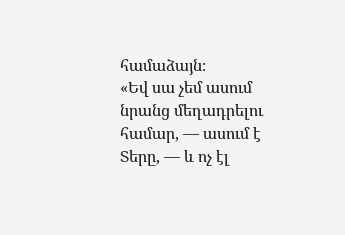համաձայն։
«Եվ սա չեմ ասում նրանց մեղադրելու համար, — ասում է Տերը, — և ոչ էլ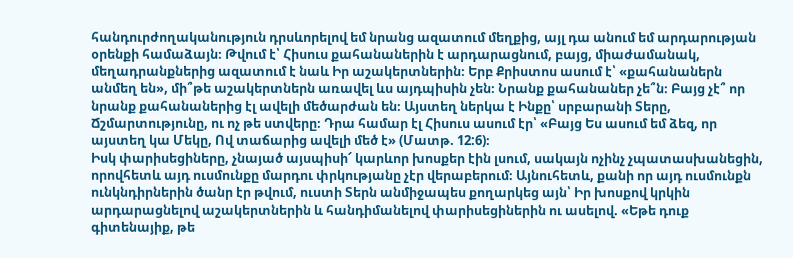հանդուրժողականություն դրսևորելով եմ նրանց ազատում մեղքից, այլ դա անում եմ արդարության օրենքի համաձայն։ Թվում է՝ Հիսուս քահանաներին է արդարացնում, բայց, միաժամանակ, մեղադրանքներից ազատում է նաև Իր աշակերտներին։ Երբ Քրիստոս ասում է՝ «քահանաներն անմեղ են», մի՞թե աշակերտներն առավել ևս այդպիսին չեն։ Նրանք քահանաներ չե՞ն։ Բայց չէ՞ որ նրանք քահանաներից էլ ավելի մեծարժան են։ Այստեղ ներկա է Ինքը՝ սրբարանի Տերը, Ճշմարտությունը, ու ոչ թե ստվերը։ Դրա համար էլ Հիսուս ասում էր՝ «Բայց Ես ասում եմ ձեզ, որ այստեղ կա Մեկը, Ով տաճարից ավելի մեծ է» (Մատթ. 12:6)։
Իսկ փարիսեցիները, չնայած այսպիսի՜ կարևոր խոսքեր էին լսում, սակայն ոչինչ չպատասխանեցին, որովհետև այդ ուսմունքը մարդու փրկությանը չէր վերաբերում։ Այնուհետև, քանի որ այդ ուսմունքն ունկնդիրներին ծանր էր թվում, ուստի Տերն անմիջապես քողարկեց այն՝ Իր խոսքով կրկին արդարացնելով աշակերտներին և հանդիմանելով փարիսեցիներին ու ասելով. «Եթե դուք գիտենայիք, թե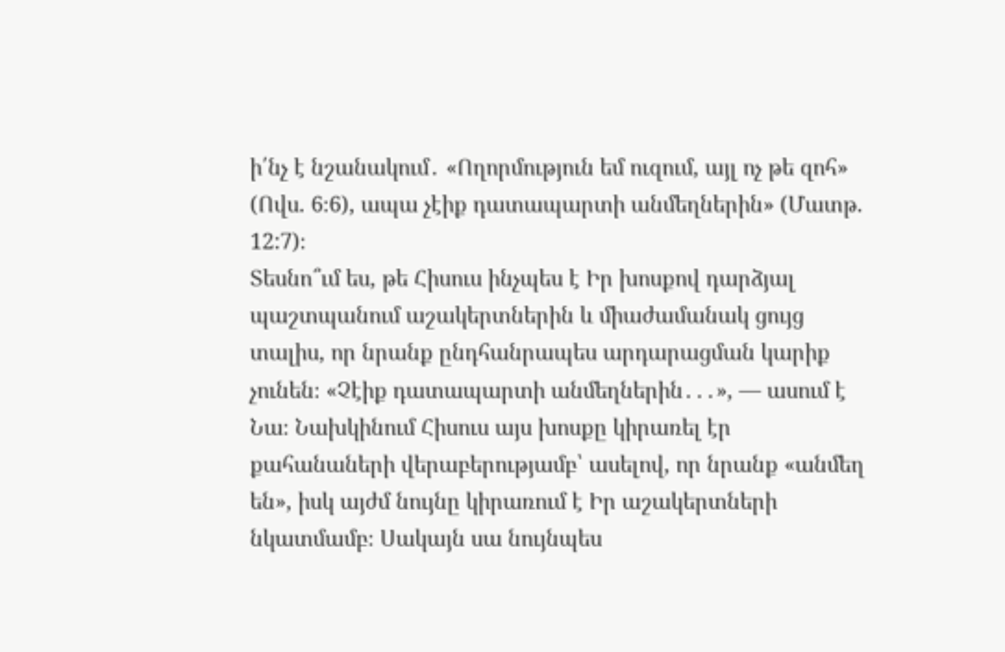ի՛նչ է նշանակում․ «Ողորմություն եմ ուզում, այլ ոչ թե զոհ» (Ովս. 6։6), ապա չէիք դատապարտի անմեղներին» (Մատթ. 12:7)։
Տեսնո՞ւմ ես, թե Հիսուս ինչպես է Իր խոսքով դարձյալ պաշտպանում աշակերտներին և միաժամանակ ցույց տալիս, որ նրանք ընդհանրապես արդարացման կարիք չունեն։ «Չէիք դատապարտի անմեղներին․․․», — ասում է Նա։ Նախկինում Հիսուս այս խոսքը կիրառել էր քահանաների վերաբերությամբ՝ ասելով, որ նրանք «անմեղ են», իսկ այժմ նույնը կիրառում է Իր աշակերտների նկատմամբ։ Սակայն սա նույնպես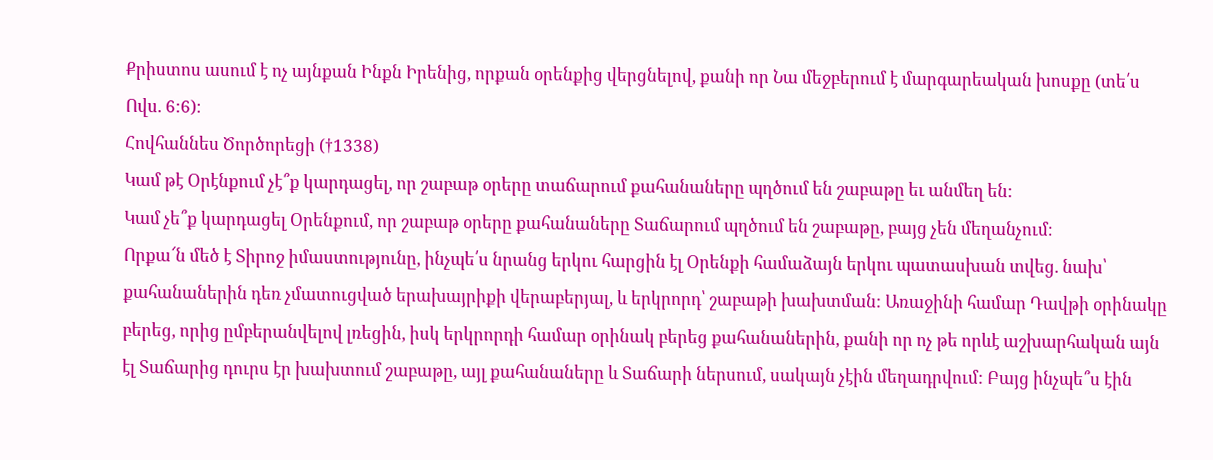Քրիստոս ասում է ոչ այնքան Ինքն Իրենից, որքան օրենքից վերցնելով, քանի որ Նա մեջբերում է մարգարեական խոսքը (տե՛ս Ովս. 6:6)։
Հովհաննես Ծործորեցի (†1338)
Կամ թէ Օրէնքում չէ՞ք կարդացել, որ շաբաթ օրերը տաճարում քահանաները պղծում են շաբաթը եւ անմեղ են:
Կամ չե՞ք կարդացել Օրենքում, որ շաբաթ օրերը քահանաները Տաճարում պղծում են շաբաթը, բայց չեն մեղանչում։
Որքա՜ն մեծ է Տիրոջ իմաստությունը, ինչպե՛ս նրանց երկու հարցին էլ Օրենքի համաձայն երկու պատասխան տվեց. նախ՝ քահանաներին դեռ չմատուցված երախայրիքի վերաբերյալ, և երկրորդ՝ շաբաթի խախտման: Առաջինի համար Դավթի օրինակը բերեց, որից ըմբերանվելով լռեցին, իսկ երկրորդի համար օրինակ բերեց քահանաներին, քանի որ ոչ թե որևէ աշխարհական այն էլ Տաճարից դուրս էր խախտում շաբաթը, այլ քահանաները և Տաճարի ներսում, սակայն չէին մեղադրվում: Բայց ինչպե՞ս էին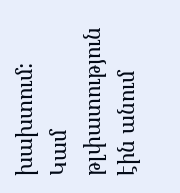խախտում: Կամ թլփատություն էին անում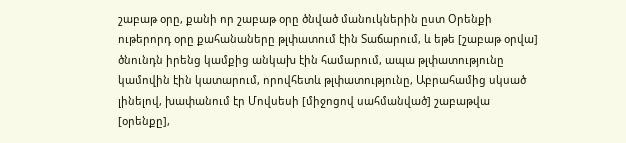շաբաթ օրը, քանի որ շաբաթ օրը ծնված մանուկներին ըստ Օրենքի ութերորդ օրը քահանաները թլփատում էին Տաճարում, և եթե [շաբաթ օրվա] ծնունդն իրենց կամքից անկախ էին համարում, ապա թլփատությունը կամովին էին կատարում, որովհետև թլփատությունը, Աբրահամից սկսած լինելով, խափանում էր Մովսեսի [միջոցով սահմանված] շաբաթվա [օրենքը],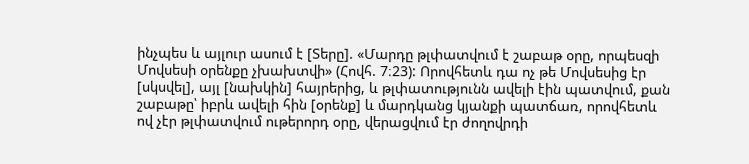ինչպես և այլուր ասում է [Տերը]. «Մարդը թլփատվում է շաբաթ օրը, որպեսզի Մովսեսի օրենքը չխախտվի» (Հովհ. 7։23): Որովհետև դա ոչ թե Մովսեսից էր [սկսվել], այլ [նախկին] հայրերից, և թլփատությունն ավելի էին պատվում, քան շաբաթը՝ իբրև ավելի հին [օրենք] և մարդկանց կյանքի պատճառ, որովհետև ով չէր թլփատվում ութերորդ օրը, վերացվում էր ժողովրդի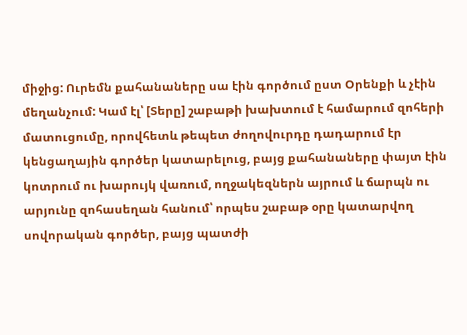միջից: Ուրեմն քահանաները սա էին գործում ըստ Օրենքի և չէին մեղանչում: Կամ էլ՝ [Տերը] շաբաթի խախտում է համարում զոհերի մատուցումը, որովհետև թեպետ ժողովուրդը դադարում էր կենցաղային գործեր կատարելուց, բայց քահանաները փայտ էին կոտրում ու խարույկ վառում, ողջակեզներն այրում և ճարպն ու արյունը զոհասեղան հանում՝ որպես շաբաթ օրը կատարվող սովորական գործեր, բայց պատժի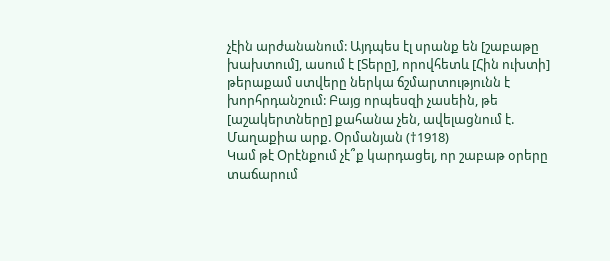չէին արժանանում: Այդպես էլ սրանք են [շաբաթը խախտում], ասում է [Տերը], որովհետև [Հին ուխտի] թերաքամ ստվերը ներկա ճշմարտությունն է խորհրդանշում: Բայց որպեսզի չասեին, թե [աշակերտները] քահանա չեն, ավելացնում է.
Մաղաքիա արք. Օրմանյան (†1918)
Կամ թէ Օրէնքում չէ՞ք կարդացել, որ շաբաթ օրերը տաճարում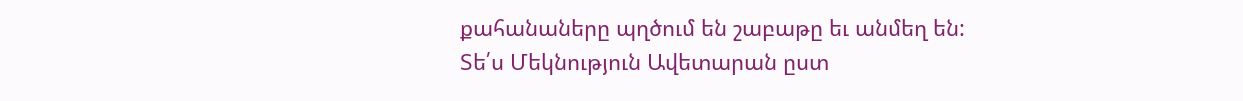քահանաները պղծում են շաբաթը եւ անմեղ են:
Տե՛ս Մեկնություն Ավետարան ըստ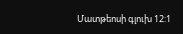Մատթեոսի գլուխ 12:1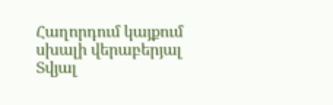Հաղորդում կայքում սխալի վերաբերյալ
Տվյալ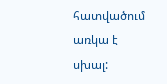հատվածում առկա է սխալ: